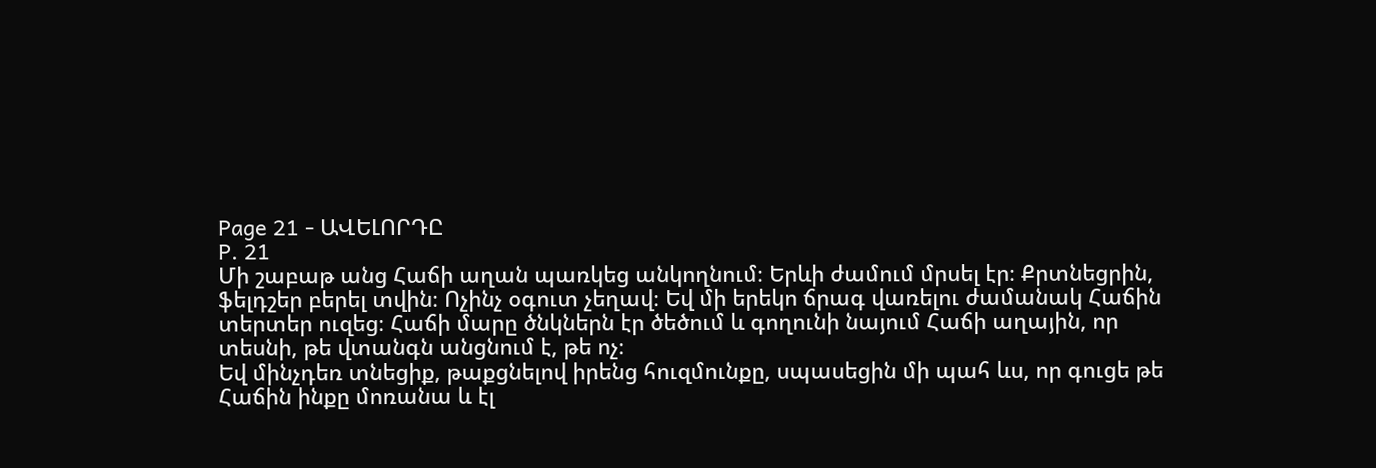Page 21 - ԱՎԵԼՈՐԴԸ
P. 21
Մի շաբաթ անց Հաճի աղան պառկեց անկողնում։ Երևի ժամում մրսել էր։ Քրտնեցրին,
ֆելդշեր բերել տվին։ Ոչինչ օգուտ չեղավ։ Եվ մի երեկո ճրագ վառելու ժամանակ Հաճին
տերտեր ուզեց։ Հաճի մարը ծնկներն էր ծեծում և գողունի նայում Հաճի աղային, որ
տեսնի, թե վտանգն անցնում է, թե ոչ։
Եվ մինչդեռ տնեցիք, թաքցնելով իրենց հուզմունքը, սպասեցին մի պահ ևս, որ գուցե թե
Հաճին ինքը մոռանա և էլ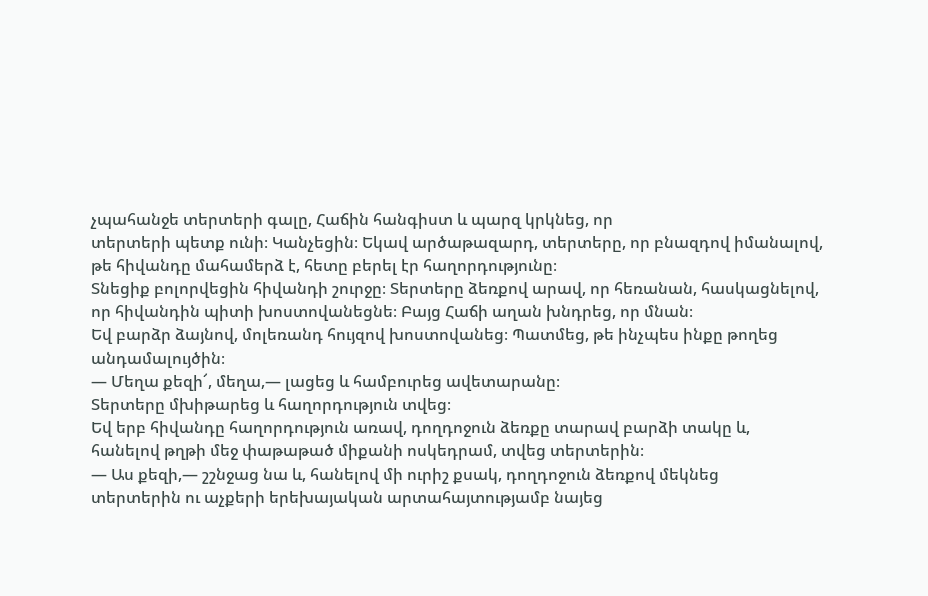չպահանջե տերտերի գալը, Հաճին հանգիստ և պարզ կրկնեց, որ
տերտերի պետք ունի։ Կանչեցին։ Եկավ արծաթազարդ, տերտերը, որ բնազդով իմանալով,
թե հիվանդը մահամերձ է, հետը բերել էր հաղորդությունը։
Տնեցիք բոլորվեցին հիվանդի շուրջը։ Տերտերը ձեռքով արավ, որ հեռանան, հասկացնելով,
որ հիվանդին պիտի խոստովանեցնե։ Բայց Հաճի աղան խնդրեց, որ մնան։
Եվ բարձր ձայնով, մոլեռանդ հույզով խոստովանեց։ Պատմեց, թե ինչպես ինքը թողեց
անդամալույծին։
— Մեղա քեզի՜, մեղա,— լացեց և համբուրեց ավետարանը։
Տերտերը մխիթարեց և հաղորդություն տվեց։
Եվ երբ հիվանդը հաղորդություն առավ, դողդոջուն ձեռքը տարավ բարձի տակը և,
հանելով թղթի մեջ փաթաթած միքանի ոսկեդրամ, տվեց տերտերին։
— Աս քեզի,— շշնջաց նա և, հանելով մի ուրիշ քսակ, դողդոջուն ձեռքով մեկնեց
տերտերին ու աչքերի երեխայական արտահայտությամբ նայեց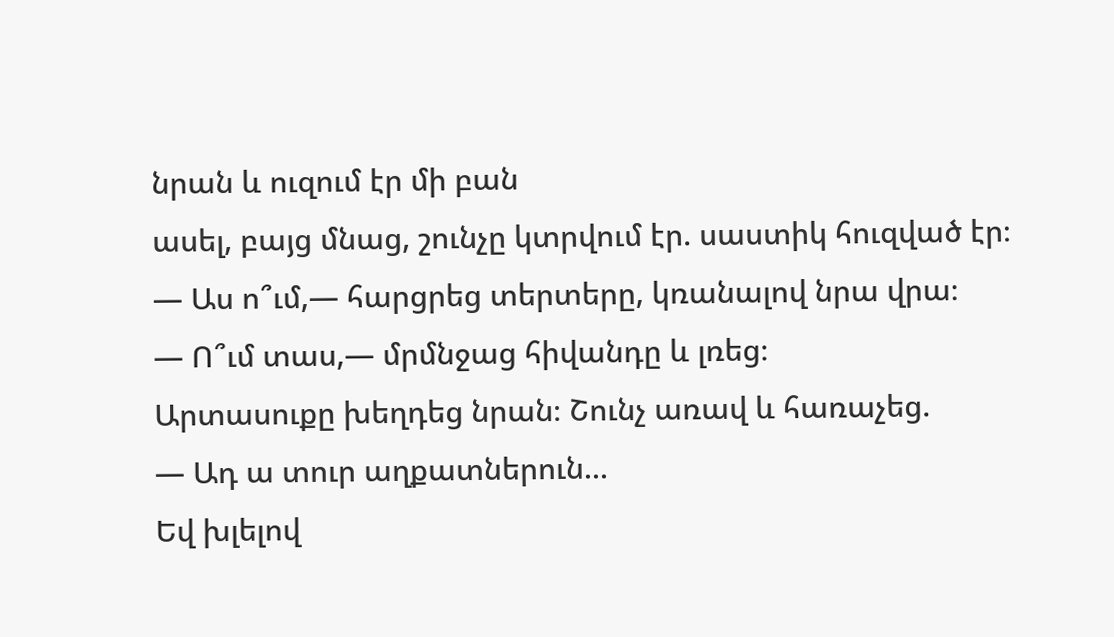նրան և ուզում էր մի բան
ասել, բայց մնաց, շունչը կտրվում էր. սաստիկ հուզված էր։
— Աս ո՞ւմ,— հարցրեց տերտերը, կռանալով նրա վրա։
— Ո՞ւմ տաս,— մրմնջաց հիվանդը և լռեց։
Արտասուքը խեղդեց նրան։ Շունչ առավ և հառաչեց.
— Ադ ա տուր աղքատներուն...
Եվ խլելով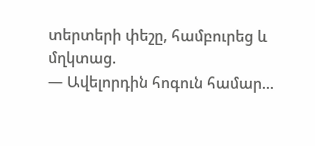տերտերի փեշը, համբուրեց և մղկտաց.
— Ավելորդին հոգուն համար...